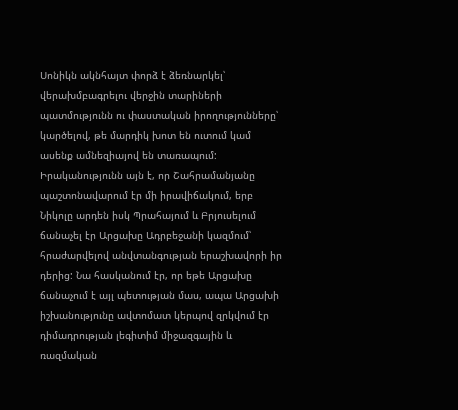Սոնիկն ակնհայտ փորձ է ձեռնարկել՝ վերախմբագրելու վերջին տարիների պատմությունն ու փաստական իրողությունները՝ կարծելով, թե մարդիկ խոտ են ուտում կամ ասենք ամնեզիայով են տառապում: Իրականությունն այն է, որ Շահրամանյանը պաշտոնավարում էր մի իրավիճակում, երբ Նիկոլը արդեն իսկ Պրահայում և Բրյուսելում ճանաչել էր Արցախը Ադրբեջանի կազմում՝ հրաժարվելով անվտանգության երաշխավորի իր դերից: Նա հասկանում էր, որ եթե Արցախը ճանաչում է այլ պետության մաս, ապա Արցախի իշխանությունը ավտոմատ կերպով զրկվում էր դիմադրության լեգիտիմ միջազգային և ռազմական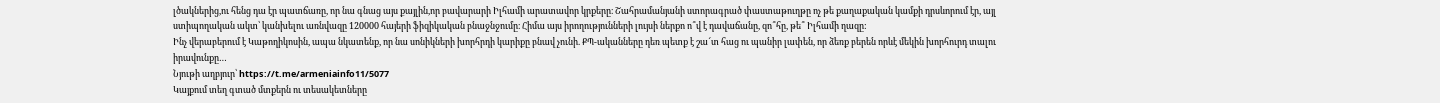լծակներից,ու հենց դա էր պատճառը, որ նա գնաց այս քայլին,որ բավարարի Իլհամի արատավոր կրքերը։ Շահրամանյանի ստորագրած փաստաթուղթը ոչ թե քաղաքական կամքի դրսևորում էր, այլ ստիպողական ակտ՝ կանխելու առնվազը 120000 հայերի ֆիզիկական բնաջնջումը։ Հիմա այս իրողությունների լույսի ներքո ո՞վ է դավաճանը, զո՞հը, թե՞ Իլհամի ղազը:
Ինչ վերաբերում է Կաթողիկոսին, ապա նկատենք, որ նա սոնիկների խորհրդի կարիքը բնավ չունի. ՔՊ-ականները դեռ պետք է շա՜տ հաց ու պանիր լափեն, որ ձեռք բերեն որևէ մեկին խորհուրդ տալու իրավունքը…
Նյութի աղբյուր՝ https://t.me/armeniainfo11/5077
Կայքում տեղ գտած մտքերն ու տեսակետները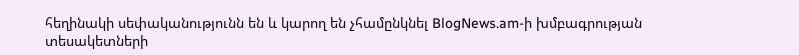հեղինակի սեփականությունն են և կարող են չհամընկնել BlogNews.am-ի խմբագրության տեսակետների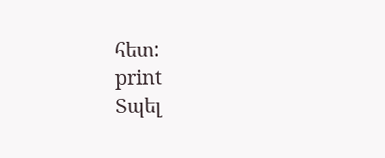հետ:
print
Տպել